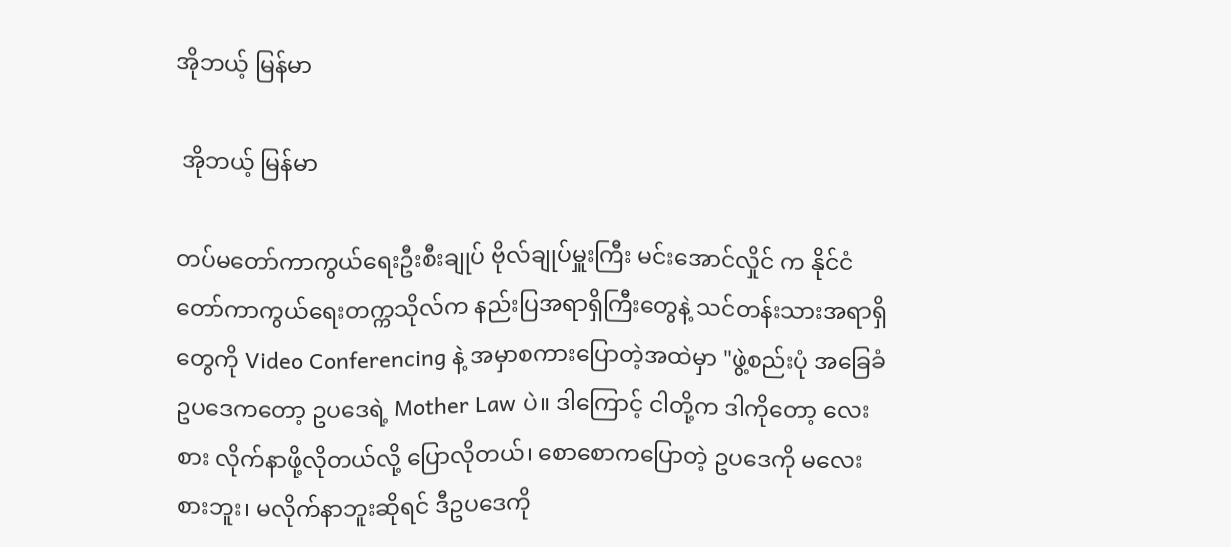အိုဘယ့် မြန်မာ

 အိုဘယ့် မြန်မာ

တပ်မတော်ကာကွယ်ရေးဦးစီးချုပ် ဗိုလ်ချုပ်မှူးကြီး မင်းအောင်လှိုင် က နိုင်ငံတော်ကာကွယ်ရေးတက္ကသိုလ်က နည်းပြအရာရှိကြီးတွေနဲ့ သင်တန်းသားအရာရှိတွေကို Video Conferencing နဲ့ အမှာစကားပြောတဲ့အထဲမှာ "ဖွဲ့စည်းပုံ အခြေခံဥပဒေကတော့ ဥပဒေရဲ့ Mother Law ပဲ။ ဒါကြောင့် ငါတို့က ဒါကိုတော့ လေးစား လိုက်နာဖို့လိုတယ်လို့ ပြောလိုတယ်၊ စောစောကပြောတဲ့ ဥပဒေကို မလေးစားဘူး၊ မလိုက်နာဘူးဆိုရင် ဒီဥပဒေကို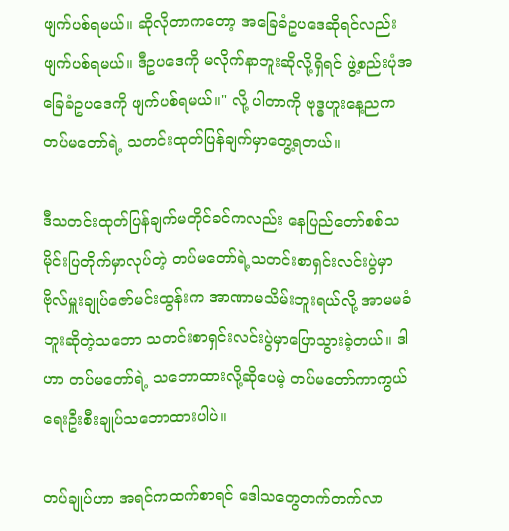ဖျက်ပစ်ရမယ်။ ဆိုလိုတာကတော့ အခြေခံဥပဒေဆိုရင်လည်း ဖျက်ပစ်ရမယ်။ ဒီဥပဒေကို မလိုက်နာဘူးဆိုလို့ရှိရင် ဖွဲ့စည်းပုံအခြေခံဥပဒေကို ဖျက်ပစ်ရမယ်။" လို့ ပါတာကို ဗုဒ္ဓဟူးနေ့ညက တပ်မတော်ရဲ့ သတင်းထုတ်ပြန်ချက်မှာတွေ့ရတယ်။

ဒီသတင်းထုတ်ပြန်ချက်မတိုင်ခင်ကလည်း နေပြည်တော်စစ်သမိုင်းပြတိုက်မှာလုပ်တဲ့ တပ်မတော်ရဲ့သတင်းစာရှင်းလင်းပွဲမှာ ဗိုလ်မှူးချုပ်ဇော်မင်းထွန်းက အာဏာမသိမ်းဘူးရယ်လို့ အာမမခံဘူးဆိုတဲ့သဘော သတင်းစာရှင်းလင်းပွဲမှာပြောသွားခဲ့တယ်။ ဒါဟာ တပ်မတော်ရဲ့ သဘောထားလို့ဆိုပေမဲ့ တပ်မတော်ကာကွယ်ရေးဦးစီးချုပ်သဘောထားပါပဲ။

တပ်ချုပ်ဟာ အရင်ကထက်စာရင် ဒေါသတွေတက်တက်လာ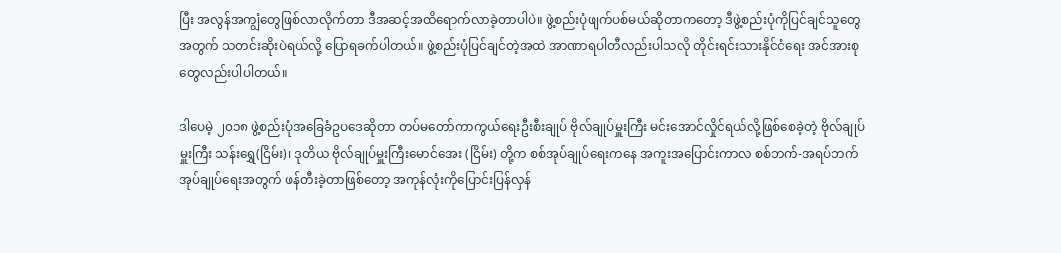ပြီး အလွန်အကျွံတွေဖြစ်လာလိုက်တာ ဒီအဆင့်အထိရောက်လာခဲ့တာပါပဲ။ ဖွဲ့စည်းပုံဖျက်ပစ်မယ်ဆိုတာကတော့ ဒီဖွဲ့စည်းပုံကိုပြင်ချင်သူတွေအတွက် သတင်းဆိုးပဲရယ်လို့ ပြောရခက်ပါတယ်။ ဖွဲ့စည်းပုံပြင်ချင်တဲ့အထဲ အာဏာရပါတီလည်းပါသလို တိုင်းရင်းသားနိုင်ငံရေး အင်အားစုတွေလည်းပါပါတယ်။

ဒါပေမဲ့ ၂၀၁၈ ဖွဲ့စည်းပုံအခြေခံဥပဒေဆိုတာ တပ်မတော်ကာကွယ်ရေးဦးစီးချုပ် ဗိုလ်ချုပ်မှူးကြီး မင်းအောင်လှိုင်ရယ်လို့ဖြစ်စေခဲ့တဲ့ ဗိုလ်ချုပ်မှူးကြီး သန်းရွှေ(ငြိမ်း)၊ ဒုတိယ ဗိုလ်ချုပ်မှူးကြီးမောင်အေး (ငြိမ်း) တို့က စစ်အုပ်ချုပ်ရေးကနေ အကူးအပြောင်းကာလ စစ်ဘက်-အရပ်ဘက်အုပ်ချုပ်ရေးအတွက် ဖန်တီးခဲ့တာဖြစ်တော့ အကုန်လုံးကိုပြောင်းပြန်လှန်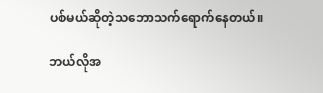ပစ်မယ်ဆိုတဲ့သဘောသက်ရောက်နေတယ်။

ဘယ်လိုအ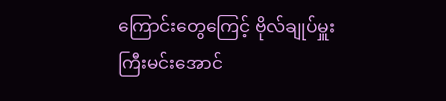ကြောင်းတွေကြေင့် ဗိုလ်ချုပ်မှူးကြီးမင်းအောင်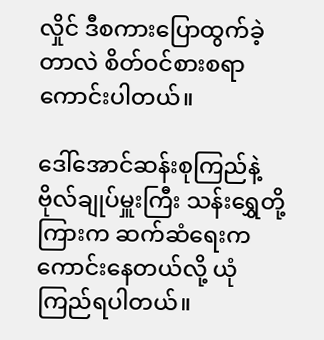လှိုင် ဒီစကားပြောထွက်ခဲ့တာလဲ စိတ်ဝင်စားစရာကောင်းပါတယ်။

ဒေါ်အောင်ဆန်းစုကြည်နဲ့ ဗိုလ်ချုပ်မှူးကြီး သန်းရွှေတို့ကြားက ဆက်ဆံရေးက ကောင်းနေတယ်လို့ ယုံကြည်ရပါတယ်။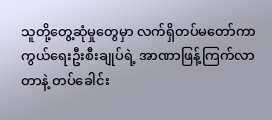သူတို့တွေ့ဆုံမှုတွေမှာ လက်ရှိတပ်မတော်ကာကွယ်ရေးဦးစီးချုပ်ရဲ့ အာဏာဖြန့်ကြက်လာတာနဲ့ တပ်ခေါင်း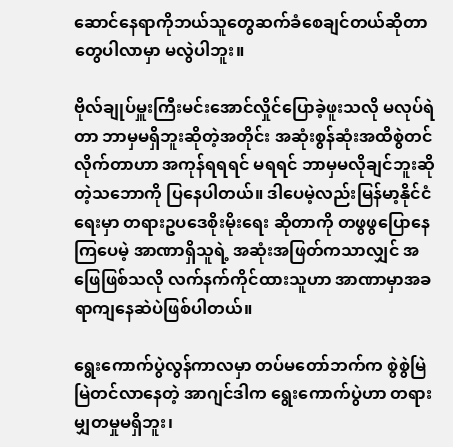ဆောင်နေရာကိုဘယ်သူတွေဆက်ခံစေချင်တယ်ဆိုတာတွေပါလာမှာ မလွဲပါဘူး။

ဗိုလ်ချုပ်မှူးကြီးမင်းအောင်လှိုင်ပြောခဲ့ဖူးသလို မလုပ်ရဲတာ ဘာမှမရှိဘူးဆိုတဲ့အတိုင်း အဆုံးစွန်ဆုံးအထိစွဲတင်လိုက်တာဟာ အကုန်ရရရင် မရရင် ဘာမှမလိုချင်ဘူးဆိုတဲ့သဘောကို ပြနေပါတယ်။ ဒါပေမဲ့လည်းမြန်မာ့နိုင်ငံရေးမှာ တရားဥပဒေစိုးမိုးရေး ဆိုတာကို တဖွဖွပြောနေကြပေမဲ့ အာဏာရှိသူရဲ့ အဆုံးအဖြတ်ကသာလျှင် အဖြေဖြစ်သလို လက်နက်ကိုင်ထားသူဟာ အာဏာမှာအခရာကျနေဆဲပဲဖြစ်ပါတယ်။

ရွေးကောက်ပွဲလွန်ကာလမှာ တပ်မတော်ဘက်က စွဲစွဲမြဲမြဲတင်လာနေတဲ့ အာဂျင်ဒါက ရွေးကောက်ပွဲဟာ တရားမျှတမှုမရှိဘူး၊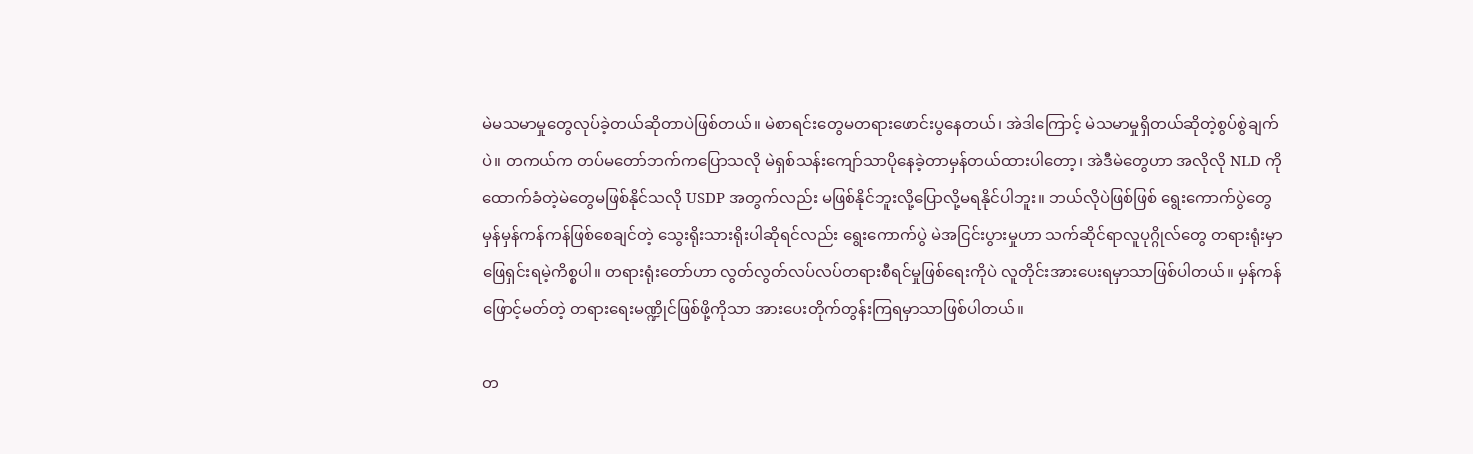မဲမသမာမှုတွေလုပ်ခဲ့တယ်ဆိုတာပဲဖြစ်တယ်။ မဲစာရင်းတွေမတရားဖောင်းပွနေတယ်၊ အဲဒါကြောင့် မဲသမာမှုရှိတယ်ဆိုတဲ့စွပ်စွဲချက်ပဲ။ တကယ်က တပ်မတော်ဘက်ကပြောသလို မဲရှစ်သန်းကျော်သာပိုနေခဲ့တာမှန်တယ်ထားပါတော့၊ အဲဒီမဲတွေဟာ အလိုလို NLD ကိုထောက်ခံတဲ့မဲတွေမဖြစ်နိုင်သလို USDP အတွက်လည်း မဖြစ်နိုင်ဘူးလို့ပြောလို့မရနိုင်ပါဘူး။ ဘယ်လိုပဲဖြစ်ဖြစ် ရွေးကောက်ပွဲတွေမှန်မှန်ကန်ကန်ဖြစ်စေချင်တဲ့ သွေးရိုးသားရိုးပါဆိုရင်လည်း ရွေးကောက်ပွဲ မဲအငြင်းပွားမှုဟာ သက်ဆိုင်ရာလူပုဂ္ဂိုလ်တွေ တရားရုံးမှာဖြေရှင်းရမဲ့ကိစ္စပါ။ တရားရုံးတော်ဟာ လွတ်လွတ်လပ်လပ်တရားစီရင်မှုဖြစ်ရေးကိုပဲ လူတိုင်းအားပေးရမှာသာဖြစ်ပါတယ်။ မှန်ကန်ဖြောင့်မတ်တဲ့ တရားရေးမဏ္ဍိုင်ဖြစ်ဖို့ကိုသာ အားပေးတိုက်တွန်းကြရမှာသာဖြစ်ပါတယ်။

တ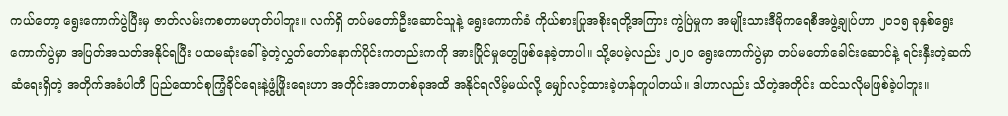ကယ်တော့ ရွေးကောက်ပွဲပြီးမှ ဇာတ်လမ်းကစတာမဟုတ်ပါဘူး။ လက်ရှိ တပ်မတော်ဦးဆောင်သူနဲ့ ရွေးကောက်ခံ ကိုယ်စားပြုအစိုးရတို့အကြား ကွဲပြဲမှုက အမျိုးသားဒီမိုကရေစီအဖွဲ့ချုပ်ဟာ ၂၀၁၅ ခုနှစ်ရွေးကောက်ပွဲမှာ အပြတ်အသတ်အနိုင်ရပြီး ပထမဆုံးခေါ်ခဲ့တဲ့လွှတ်တော်နောက်ပိုင်းကတည်းကကို အားပြိုင်မှုတွေဖြစ်နေခဲ့တာပါ။ သို့ပေမဲ့လည်း ၂၀၂၀ ရွေးကောက်ပွဲမှာ တပ်မတော်ခေါင်းဆောင်နဲ့ ရင်းနှီးတဲ့ဆက်ဆံရေးရှိတဲ့ အတိုက်အခံပါတီ ပြည်ထောင်စုကြံ့ခိုင်ရေးနဲ့ဖွံ့ဖြိုးရေးဟာ အတိုင်းအတာတစ်ခုအထိ အနိုင်ရလိမ့်မယ်လို့ မျှော်လင့်ထားခဲ့ဟန်တူပါတယ်။ ဒါဟာလည်း သိတဲ့အတိုင်း ထင်သလိုမဖြစ်ခဲ့ပါဘူး။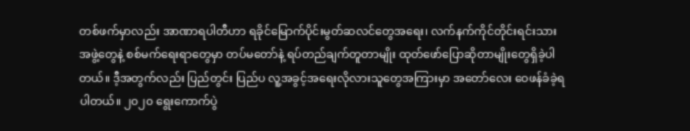တစ်ဖက်မှာလည်း အာဏာရပါတီဟာ ရခိုင်မြောက်ပိုင်းမွတ်ဆလင်တွေအရေး၊ လက်နက်ကိုင်တိုင်းရင်းသားအဖွဲ့တွေနဲ့ စစ်မက်ရေးရာတွေမှာ တပ်မတော်နဲ့ ရပ်တည်ချက်တူတာမျိုး ထုတ်ဖော်ပြောဆိုတာမျိုးတွေရှိခဲ့ပါတယ်။ ဒီ့အတွက်လည်း ပြည်တွင်း ပြည်ပ လူ့အခွင့်အရေးလိုလားသူတွေအကြားမှာ အတော်လေး ဝေဖန်ခံခဲ့ရပါတယ်။ ၂၀၂၀ ရွေးကောက်ပွဲ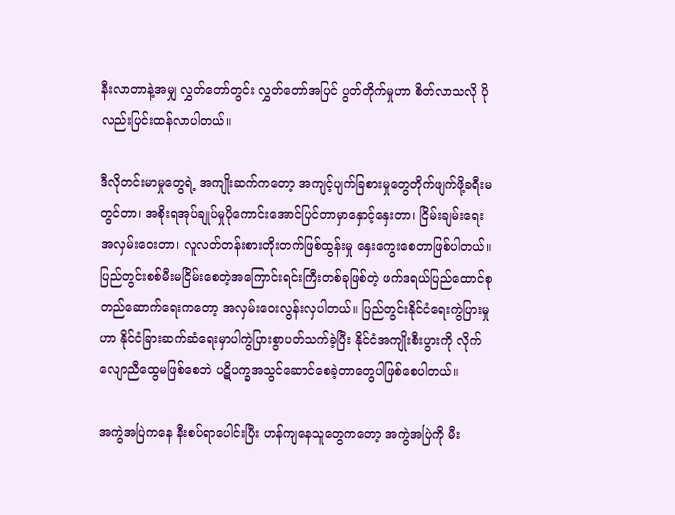နီးလာတာနဲ့အမျှ လွှတ်တော်တွင်း လွှတ်တော်အပြင် ပွတ်တိုက်မှုဟာ စိတ်လာသလို ပိုလည်းပြင်းထန်လာပါတယ်။

ဒီလိုတင်းမာမှုတွေရဲ့ အကျိုးဆက်ကတော့ အကျင့်ပျက်ခြစားမှုတွေတိုက်ဖျက်ဖို့ခရီးမတွင်တာ၊ အစိုးရအုပ်ချုပ်မှုပိုကောင်းအောင်ပြင်တာမှာနှောင့်နှေးတာ၊ ငြိမ်းချမ်းရေးအလှမ်းဝေးတာ၊ လူလတ်တန်းစားတိုးတက်ဖြစ်ထွန်းမှု နှေးကွေးစေတာဖြစ်ပါတယ်။ ပြည်တွင်းစစ်မီးမငြိမ်းစေတဲ့အကြောင်းရင်းကြီးတစ်ခုဖြစ်တဲ့ ဖက်ဒရယ်ပြည်ထောင်စုတည်ဆောက်ရေးကတော့ အလှမ်းဝေးလွန်းလှပါတယ်။ ပြည်တွင်းနိုင်ငံရေးကွဲပြားမှုဟာ နိုင်ငံခြားဆက်ဆံရေးမှာပါကွဲပြားစွာပတ်သက်ခဲ့ပြီး နိုင်ငံအကျိုးစီးပွားကို လိုက်လျောညီထွေမဖြစ်စေဘဲ ပဋိပက္ခအသွင်ဆောင်စေခဲ့တာတွေပါဖြစ်စေပါတယ်။

အကွဲအပြဲကနေ နီးစပ်ရာပေါင်းပြီး ဟန်ကျနေသူတွေကတော့ အကွဲအပြဲကို မီး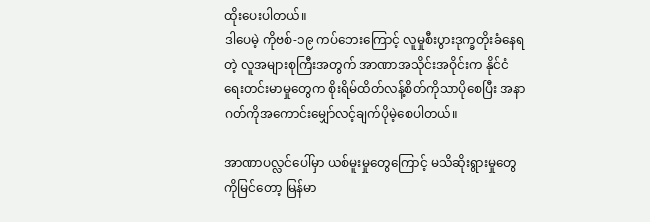ထိုးပေးပါတယ်။
ဒါပေမဲ့ ကိုဗစ်-၁၉ ကပ်ဘေးကြောင့် လူမှုစီးပွားဒုက္ခတိုးခံနေရတဲ့ လူအများစုကြီးအတွက် အာဏာအသိုင်းအဝိုင်းက နိုင်ငံရေးတင်းမာမှုတွေက စိုးရိမ်ထိတ်လန့်စိတ်ကိုသာပိုစေပြီး အနာဂတ်ကိုအကောင်းမျှော်လင့်ချက်ပိုမဲ့စေပါတယ်။

အာဏာပလ္လင်ပေါ်မှာ ယစ်မူးမှုတွေကြောင့် မသိဆိုးရွားမှုတွေကိုမြင်တော့ မြန်မာ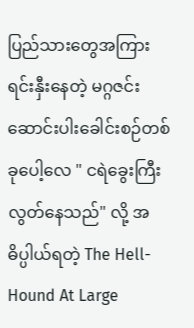ပြည်သားတွေအကြား ရင်းနှီးနေတဲ့ မဂ္ဂဇင်းဆောင်းပါးခေါင်းစဉ်တစ်ခုပေါ့လေ " ငရဲခွေးကြီးလွတ်နေသည်" လို့ အဓိပ္ပါယ်ရတဲ့ The Hell-Hound At Large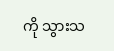ကို သွားသ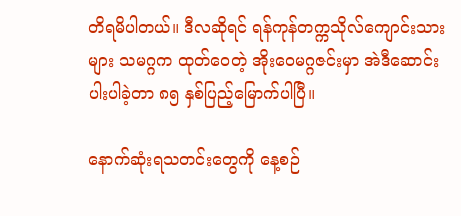တိရမိပါတယ်။ ဒီလဆိုရင် ရန်ကုန်တက္ကသိုလ်ကျောင်းသားများ သမဂ္ဂက ထုတ်ဝေတဲ့ အိုးဝေမဂ္ဂဇင်းမှာ အဲဒီဆောင်းပါးပါခဲ့တာ ၈၅ နှစ်ပြည့်မြောက်ပါပြီ။

နောက်ဆုံးရသတင်းတွေကို နေ့စဉ်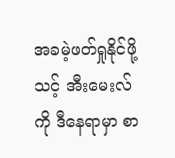အခမဲ့ဖတ်ရှုနိုင်ဖို့ သင့် အီးမေးလ်ကို ဒီနေရာမှာ စာ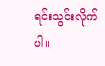ရင်းသွင်းလိုက်ပါ။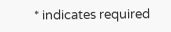* indicates required